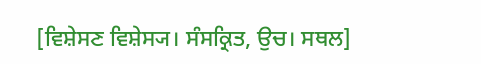[ਵਿਸ਼ੇਸਣ ਵਿਸ਼ੇਸ੍ਯ। ਸੰਸਕ੍ਰਿਤ, ਉਚ। ਸਥਲ]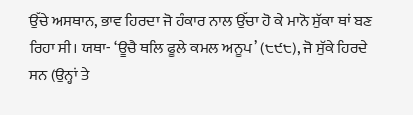ਉੱਚੇ ਅਸਥਾਨ, ਭਾਵ ਹਿਰਦਾ ਜੋ ਹੰਕਾਰ ਨਾਲ ਉੱਚਾ ਹੋ ਕੇ ਮਾਨੋ ਸੁੱਕਾ ਥਾਂ ਬਣ ਰਿਹਾ ਸੀ। ਯਥਾ- ‘ਊਚੈ ਥਲਿ ਫੂਲੇ ਕਮਲ ਅਨੂਪ’ (੮੯੮), ਜੋ ਸੁੱਕੇ ਹਿਰਦੇ ਸਨ (ਉਨ੍ਹਾਂ ਤੇ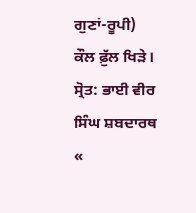ਗੁਣਾਂ-ਰੂਪੀ) ਕੌਲ ਫ਼ੁੱਲ ਖਿੜੇ।
ਸ੍ਰੋਤ: ਭਾਈ ਵੀਰ ਸਿੰਘ ਸ਼ਬਦਾਰਥ
«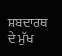ਸ਼ਬਦਾਰਥ ਦੇ ਮੁੱਖ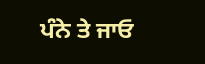ਪੰਨੇ ਤੇ ਜਾਓ